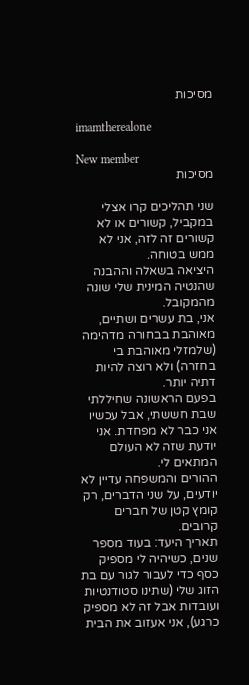מסיכות

imamtherealone

New member
מסיכות

שני תהליכים קרו אצלי במקביל, קשורים או לא קשורים זה לזה, אני לא ממש בטוחה.
היציאה בשאלה וההבנה שהנטיה המינית שלי שונה מהמקובל.
אני, בת עשרים ושתיים, מאוהבת בבחורה מדהימה (שלמזלי מאוהבת בי בחזרה) ולא רוצה להיות דתיה יותר.
בפעם הראשונה שחיללתי שבת חששתי, אבל עכשיו אני כבר לא מפחדת. אני יודעת שזה לא העולם המתאים לי.
ההורים והמשפחה עדיין לא יודעים, על שני הדברים, רק קומץ קטן של חברים קרובים.
תאריך היעד: בעוד מספר שנים, כשיהיה לי מספיק כסף כדי לעבור לגור עם בת הזוג שלי (שתינו סטודנטיות ועובדות אבל זה לא מספיק כרגע), אני אעזוב את הבית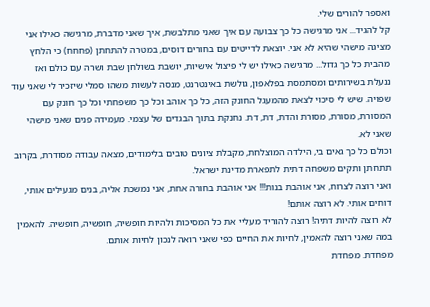ואספר להורים שלי.
קל להגיד... אני מרגישה כל כך צבועה עם איך שאני מתלבשת, איך שאני מדברת, מרגישה כאילו אני מציגה מישהי שהיא לא אני. יוצאת לדייטים עם בחורים דוסים, במטרה להתחתן (פחחח) כי הלחץ מהבית כל כך גדול... מרגישה כאילו יש לי פיצול אישיות, יושבת בשולחן שבת ושרה עם כולם ואז ננעלת בשירותים ומסתמסת בפלאפון, גולשת באינטרנט, מנסה לעשות משהו סמלי שיזכיר לי שאני עוד שפויה. שיש לי סיכוי לצאת מהמעגל החונק הזה, כל כך אוהב וכל כך משפחתי וכל כך חונק עם המסורת, מסורת, מסורת והדת, דת, דת. נחנקת בתוך הבגדים של עצמי. מעמידה פנים שאני מישהי שאני לא.
וכולם כל כך גאים בי, הילדה המוצלחת, מקבלת ציונים טובים בלימודים, מצאה עבודה מסודרת, בקרוב תתחתן ותקים משפחה דתית לתפארת מדינת ישראל.
ואני רוצה לצרוח, אני אוהבת בנות!!! אני אוהבת בחורה אחת, אני נמשכת אליה, בנים מגעילים אותי, דוחים אותי. לא רוצה אותם!
לא רוצה להיות דתיה! רוצה להוריד מעליי את כל המסיכות ולהיות חופשיה, חופשיה, חופשיה. להאמין במה שאני רוצה להאמין, לחיות את החיים כפי שאני רואה לנכון לחיות אותם.
מפחדת. מפחדת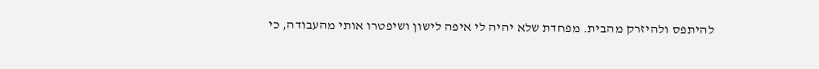להיתפס ולהיזרק מהבית. מפחדת שלא יהיה לי איפה לישון ושיפטרו אותי מהעבודה, כי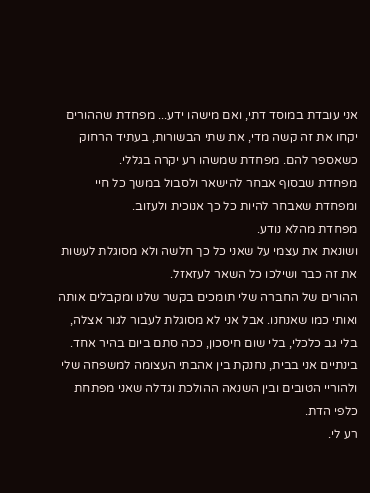אני עובדת במוסד דתי, ואם מישהו ידע... מפחדת שההורים יקחו את זה קשה מדי, את שתי הבשורות, בעתיד הרחוק כשאספר להם. מפחדת שמשהו רע יקרה בגללי.
מפחדת שבסוף אבחר להישאר ולסבול במשך כל חיי ומפחדת שאבחר להיות כל כך אנוכית ולעזוב.
מפחדת מהלא נודע.
ושונאת את עצמי על שאני כל כך חלשה ולא מסוגלת לעשות את זה כבר ושילכו כל השאר לעזאזל.
ההורים של החברה שלי תומכים בקשר שלנו ומקבלים אותה ואותי כמו שאנחנו. אבל אני לא מסוגלת לעבור לגור אצלה, בלי גב כלכלי, בלי שום חיסכון, ככה סתם ביום בהיר אחד.
בינתיים אני בבית, נחנקת בין אהבתי העצומה למשפחה שלי ולהוריי הטובים ובין השנאה ההולכת וגדלה שאני מפתחת כלפי הדת.
רע לי.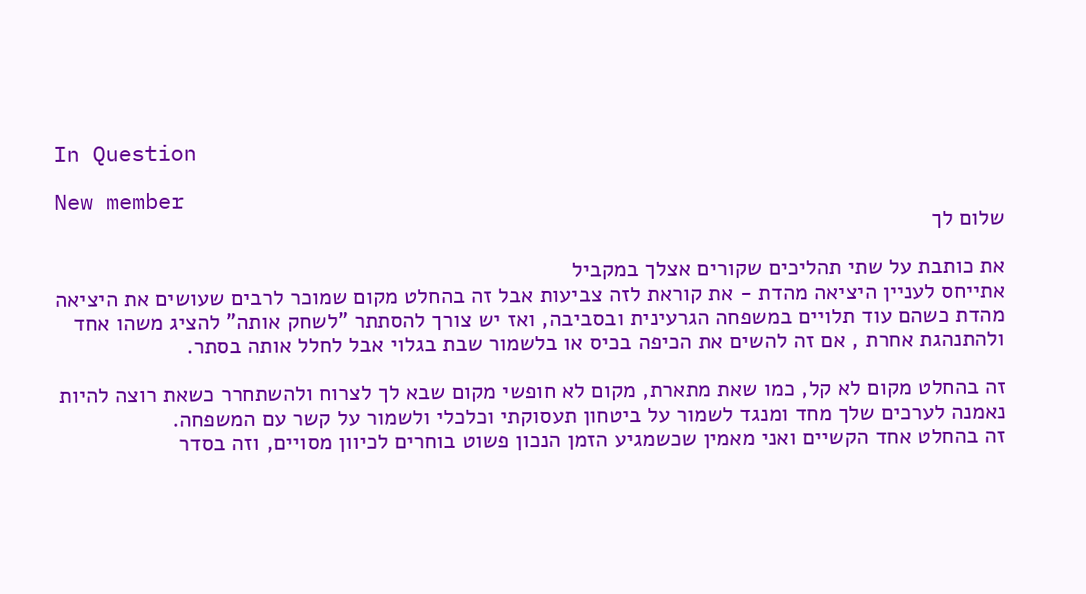In Question

New member
שלום לך

את כותבת על שתי תהליכים שקורים אצלך במקביל
אתייחס לעניין היציאה מהדת - את קוראת לזה צביעות אבל זה בהחלט מקום שמוכר לרבים שעושים את היציאה מהדת כשהם עוד תלויים במשפחה הגרעינית ובסביבה, ואז יש צורך להסתתר "לשחק אותה" להציג משהו אחד ולהתנהגת אחרת , אם זה להשים את הכיפה בכיס או בלשמור שבת בגלוי אבל לחלל אותה בסתר.

זה בהחלט מקום לא קל, כמו שאת מתארת, מקום לא חופשי מקום שבא לך לצרוח ולהשתחרר כשאת רוצה להיות נאמנה לערכים שלך מחד ומנגד לשמור על ביטחון תעסוקתי וכלכלי ולשמור על קשר עם המשפחה.
זה בהחלט אחד הקשיים ואני מאמין שכשמגיע הזמן הנכון פשוט בוחרים לכיוון מסויים, וזה בסדר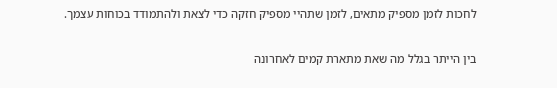לחכות לזמן מספיק מתאים, לזמן שתהיי מספיק חזקה כדי לצאת ולהתמודד בכוחות עצמך.

בין הייתר בגלל מה שאת מתארת קמים לאחרונה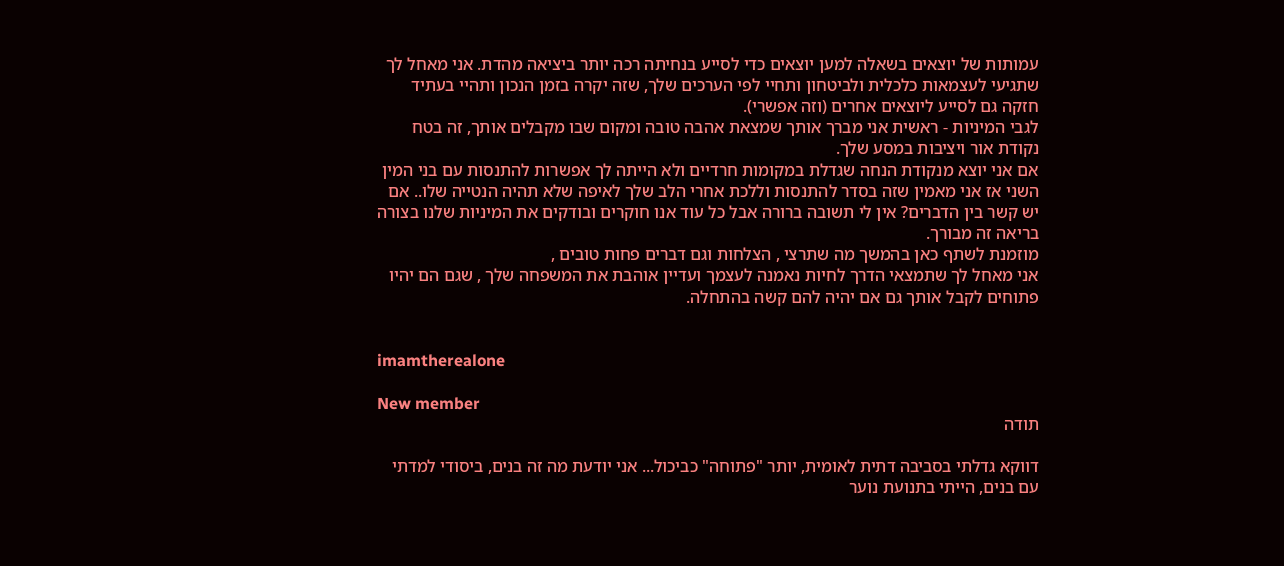עמותות של יוצאים בשאלה למען יוצאים כדי לסייע בנחיתה רכה יותר ביציאה מהדת. אני מאחל לך שתגיעי לעצמאות כלכלית ולביטחון ותחיי לפי הערכים שלך, שזה יקרה בזמן הנכון ותהיי בעתיד חזקה גם לסייע ליוצאים אחרים (וזה אפשרי).
לגבי המיניות - ראשית אני מברך אותך שמצאת אהבה טובה ומקום שבו מקבלים אותך, זה בטח נקודת אור ויציבות במסע שלך.
אם אני יוצא מנקודת הנחה שגדלת במקומות חרדיים ולא הייתה לך אפשרות להתנסות עם בני המין השני אז אני מאמין שזה בסדר להתנסות וללכת אחרי הלב שלך לאיפה שלא תהיה הנטייה שלו.. אם יש קשר בין הדברים? אין לי תשובה ברורה אבל כל עוד אנו חוקרים ובודקים את המיניות שלנו בצורה בריאה זה מבורך.
מוזמנת לשתף כאן בהמשך מה שתרצי , הצלחות וגם דברים פחות טובים ,
אני מאחל לך שתמצאי הדרך לחיות נאמנה לעצמך ועדיין אוהבת את המשפחה שלך , שגם הם יהיו פתוחים לקבל אותך גם אם יהיה להם קשה בהתחלה.


imamtherealone

New member
תודה

דווקא גדלתי בסביבה דתית לאומית, יותר "פתוחה" כביכול... אני יודעת מה זה בנים, ביסודי למדתי עם בנים, הייתי בתנועת נוער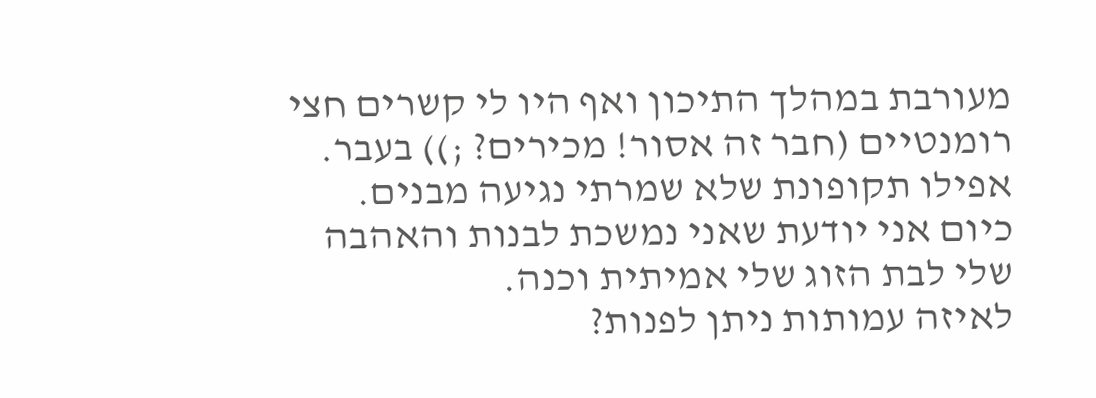מעורבת במהלך התיכון ואף היו לי קשרים חצי רומנטיים (חבר זה אסור! מכירים? ;)) בעבר. אפילו תקופונת שלא שמרתי נגיעה מבנים.
כיום אני יודעת שאני נמשכת לבנות והאהבה שלי לבת הזוג שלי אמיתית וכנה.
לאיזה עמותות ניתן לפנות?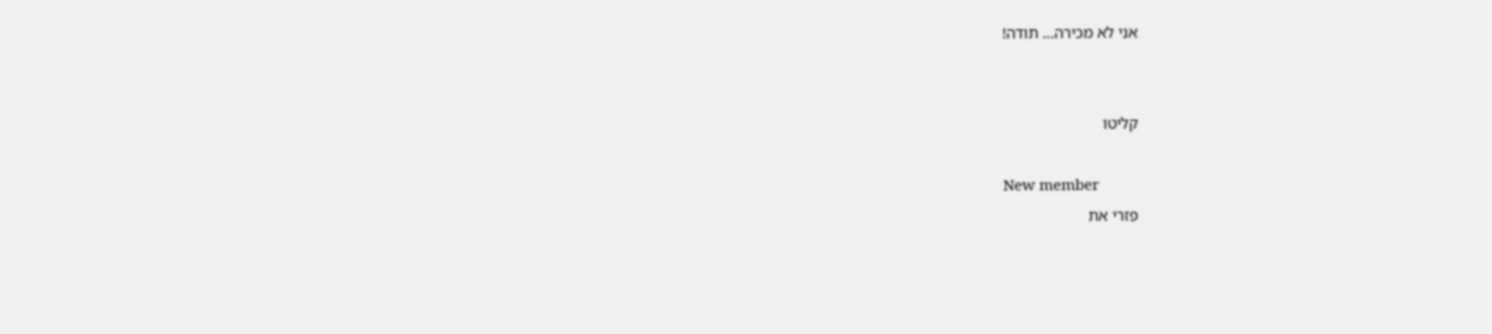אני לא מכירה... תודה!


קליטו

New member
פזרי את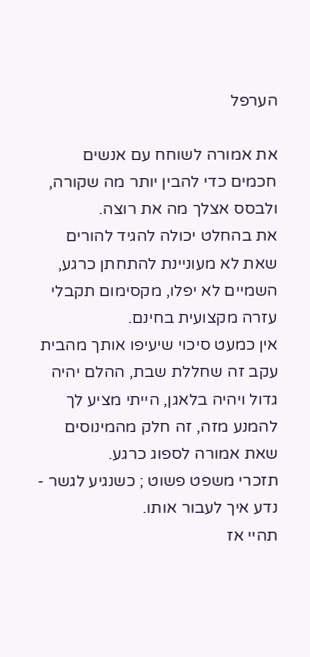הערפל

את אמורה לשוחח עם אנשים חכמים כדי להבין יותר מה שקורה, ולבסס אצלך מה את רוצה.
את בהחלט יכולה להגיד להורים שאת לא מעוניינת להתחתן כרגע, השמיים לא יפלו, מקסימום תקבלי עזרה מקצועית בחינם.
אין כמעט סיכוי שיעיפו אותך מהבית עקב זה שחללת שבת, ההלם יהיה גדול ויהיה בלאגן, הייתי מציע לך להמנע מזה, זה חלק מהמינוסים שאת אמורה לספוג כרגע.
תזכרי משפט פשוט ; כשנגיע לגשר - נדע איך לעבור אותו.
תהיי אז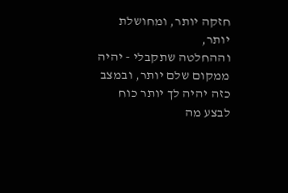חזקה יותר, ומחושלת יותר,
וההחלטה שתקבלי - יהיה ממקום שלם יותר, ובמצב כזה יהיה לך יותר כוח לבצע מה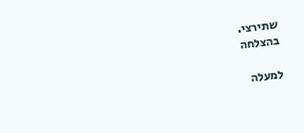שתירצי.
בהצלחה

למעלה